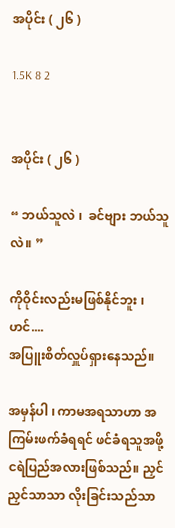အပိုင်း ( ၂၆ )

1.5K 8 2


အပိုင်း ( ၂၆ )

“ ဘယ်သူလဲ ၊  ခင်ဗျား ဘယ်သူလဲ။ ”

ကိုဝိုင်းလည်းမဖြစ်နိုင်ဘူး ၊ ဟင်....
အပြူးစိတ်လှူပ်ရှားနေသည်။

အမှန်ပါ ၊ ကာမအရသာဟာ အကြမ်းဖက်ခံရရင် ဖင်ခံရသူအဖို့ ငရဲပြည်အလားဖြစ်သည်။ ညှင်ညှင်သာသာ လိုးခြင်းသည်သာ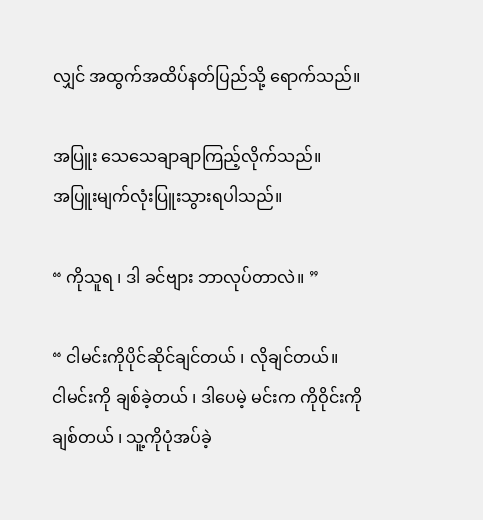လျှင် အထွက်အထိပ်နတ်ပြည်သို့ ရောက်သည်။

အပြူး သေသေချာချာကြည့်လိုက်သည်။
အပြူးမျက်လုံးပြူးသွားရပါသည်။

“ ကိုသူရ ၊ ဒါ ခင်ဗျား ဘာလုပ်တာလဲ။ ”

“ ငါမင်းကိုပိုင်ဆိုင်ချင်တယ် ၊ လိုချင်တယ်။
ငါမင်းကို ချစ်ခဲ့တယ် ၊ ဒါပေမဲ့ မင်းက ကိုဝိုင်းကိုချစ်တယ် ၊ သူ့ကိုပုံအပ်ခဲ့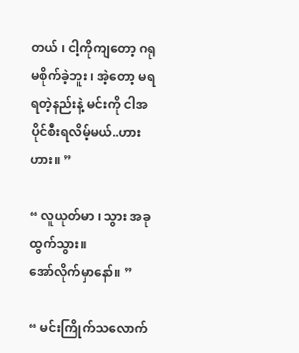တယ် ၊ ငါ့ကိုကျတော့ ဂရုမစိုက်ခဲ့ဘူး ၊ အဲ့တော့ မရ ရတဲ့နည်းနဲ့ မင်းကို ငါအပိုင်စီးရလိမ့်မယ်..ဟားဟား။ ”

“ လူယုတ်မာ ၊ သွား အခုထွက်သွား။
အော်လိုက်မှာနော်။ ”

“ မင်းကြိုက်သလောက်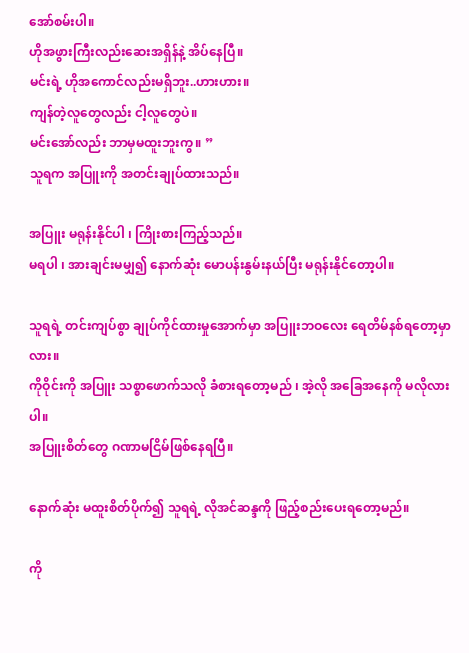အော်စမ်းပါ။
ဟိုအဖွားကြီးလည်းဆေးအရှိန်နဲ့ အိပ်နေပြီ။
မင်းရဲ့ ဟိုအကောင်လည်းမရှိဘူး..ဟားဟား။
ကျန်တဲ့လူတွေလည်း ငါ့လူတွေပဲ။
မင်းအော်လည်း ဘာမှမထူးဘူးကွ။ ”
သူရက အပြူးကို အတင်းချုပ်ထားသည်။

အပြူး မရုန်းနိုင်ပါ ၊ ကြိုးစားကြည့်သည်။
မရပါ ၊ အားချင်းမမျှ၍ နောက်ဆုံး မောပန်းနွမ်းနယ်ပြီး မရုန်းနိုင်တော့ပါ။

သူရရဲ့ တင်းကျပ်စွာ ချုပ်ကိုင်ထားမှုအောက်မှာ အပြူးဘဝလေး ရေတိမ်နစ်ရတော့မှာလား။
ကိုဝိုင်းကို အပြူး သစ္စာဖောက်သလို ခံစားရတော့မည် ၊ အဲ့လို အခြေအနေကို မလိုလားပါ။
အပြူးစိတ်တွေ ဂဏာမငြိမ်ဖြစ်နေရပြီ။

နောက်ဆုံး မထူးစိတ်ပိုက်၍ သူရရဲ့ လိုအင်ဆန္ဒကို ဖြည့်စည်းပေးရတော့မည်။

ကို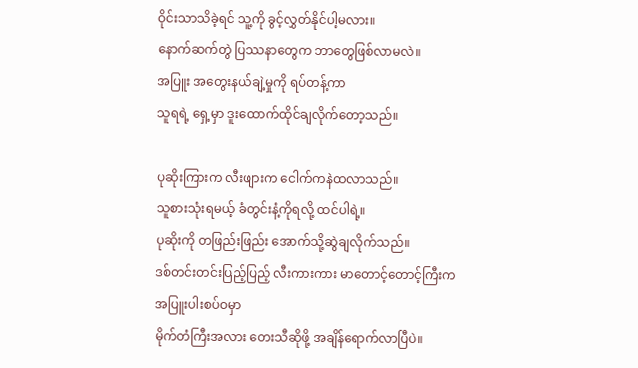ဝိုင်းသာသိခဲ့ရင် သူ့ကို ခွင့်လွှတ်နိုင်ပါ့မလား။
နောက်ဆက်တွဲ ပြဿနာတွေက ဘာတွေဖြစ်လာမလဲ။
အပြူး အတွေးနယ်ချဲ့မှုကို ရပ်တန့်ကာ
သူရရဲ့ ရှေ့မှာ ဒူးထောက်ထိုင်ချလိုက်တော့သည်။

ပုဆိုးကြားက လီးဖျားက ငေါက်ကနဲထလာသည်။
သူစားသုံးရမယ့် ခံတွင်းနံ့ကိုရလို့ ထင်ပါရဲ့။
ပုဆိုးကို တဖြည်းဖြည်း အောက်သို့ဆွဲချလိုက်သည်။
ဒစ်တင်းတင်းပြည့်ပြည့် လီးကားကား မာတောင့်တောင့်ကြီးက အပြူးပါးစပ်ဝမှာ
မိုက်တံကြီးအလား တေးသီဆိုဖို့ အချိန်ရောက်လာပြီပဲ။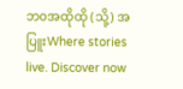ဘ၀အထိုထို (သို့) အပြူးWhere stories live. Discover now